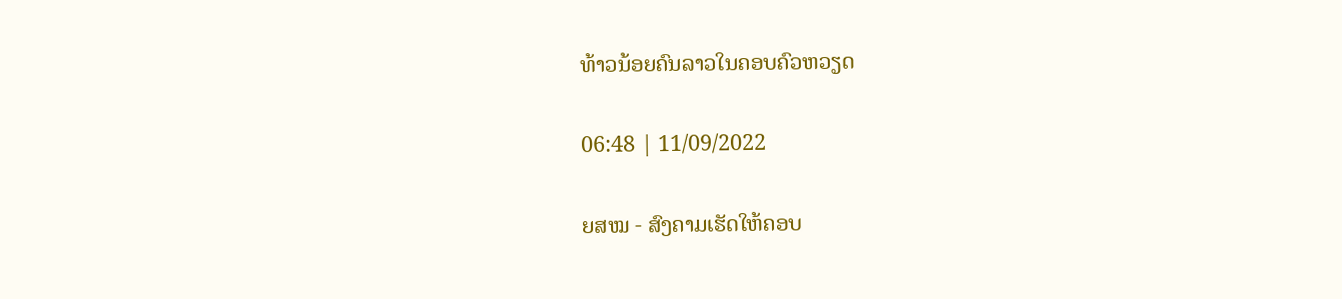ທ້າວນ້ອຍຄົນລາວໃນຄອບຄົວຫວຽດ

06:48 | 11/09/2022

ຍສໝ - ສົງຄາມເຮັດໃຫ້ຄອບ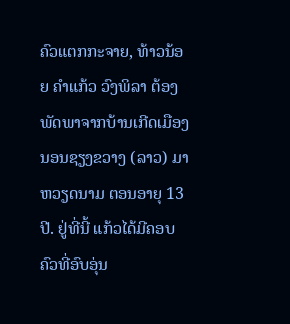ຄົວແຕກກະຈາຍ, ທ້າວນ້ອຍ ຄໍາແກ້ວ ວົງພິລາ ຕ້ອງພັດພາຈາກບ້ານເກີດເມືອງນອນຊຽງຂວາງ (ລາວ) ມາຫວຽດນາມ ຕອນອາຍຸ 13 ປີ. ຢູ່ທີ່ນີ້ ແກ້ວໄດ້ມີຄອບຄົວທີ່ອົບອຸ່ນ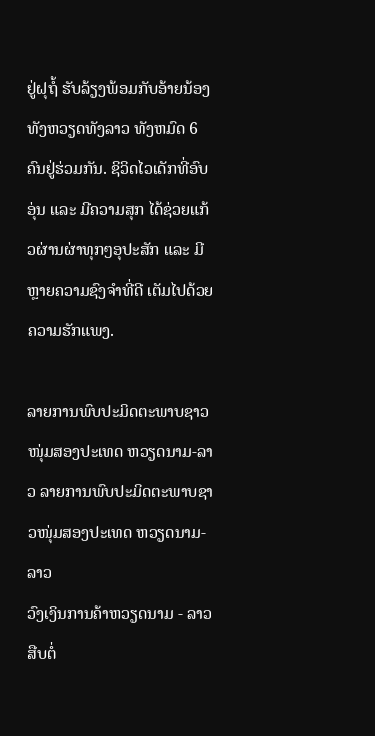ຢູ່ຝຸຖໍ້ ຮັບລ້ຽງພ້ອມກັບອ້າຍນ້ອງທັງຫວຽດທັງລາວ ທັງຫມົດ 6 ຄົນຢູ່ຮ່ວມກັນ. ຊິວິດໄວເດັກທີ່ອົບອຸ່ນ ແລະ ມີຄວາມສຸກ ໄດ້ຊ່ວຍແກ້ວຜ່ານຜ່າທຸກໆອຸປະສັກ ແລະ ມີຫຼາຍຄວາມຊົງຈໍາທີ່ດີ ເຕັມໄປດ້ວຍຄວາມຮັກແພງ.

ລາຍການພົບປະມິດຕະພາບຊາວໜຸ່ມສອງປະເທດ ຫວຽດນາມ-ລາວ ລາຍການພົບປະມິດຕະພາບຊາວໜຸ່ມສອງປະເທດ ຫວຽດນາມ-ລາວ
ວົງເງິນການຄ້າຫວຽດນາມ - ລາວ ສືບຕໍ່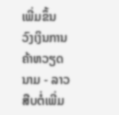ເພີ່ມຂຶ້ນ ວົງເງິນການຄ້າຫວຽດນາມ - ລາວ ສືບຕໍ່ເພີ່ມ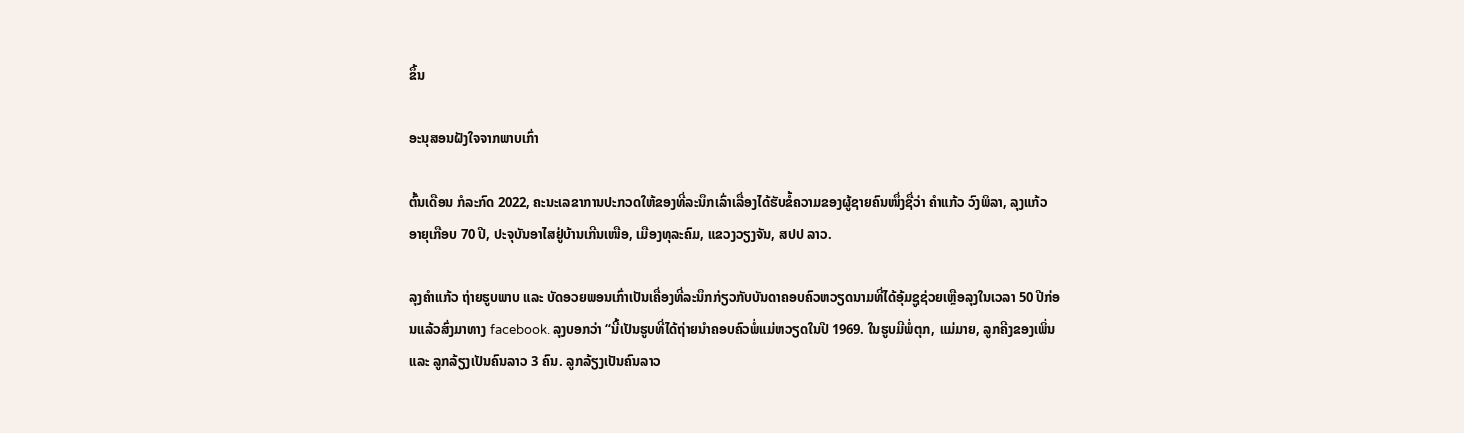ຂຶ້ນ

ອະນຸສອນຝັງໃຈຈາກພາບເກົ່າ

ຕົ້ນເດືອນ ກໍລະກົດ 2022, ຄະນະເລຂາການປະກວດໃຫ້ຂອງທີ່ລະນຶກເລົ່າເລື່ອງໄດ້ຮັບຂໍ້ຄວາມຂອງຜູ້ຊາຍຄົນໜຶ່ງຊື່ວ່າ ຄໍາແກ້ວ ວົງພິລາ, ລຸງແກ້ວ ອາຍຸເກືອບ 70 ປີ, ປະຈຸບັນອາໄສຢູ່ບ້ານເກີນເໜືອ, ເມືອງທຸລະຄົມ, ແຂວງວຽງຈັນ, ສປປ ລາວ.

ລຸງຄໍາແກ້ວ ຖ່າຍຮູບພາບ ແລະ ບັດອວຍພອນເກົ່າເປັນເຄື່ອງທີ່ລະນຶກກ່ຽວກັບບັນດາຄອບຄົວຫວຽດນາມທີ່ໄດ້ອຸ້ມຊູຊ່ວຍເຫຼືອລຸງໃນເວລາ 50 ປີກ່ອນແລ້ວສົ່ງມາທາງ facebook. ລຸງບອກວ່າ “ນີ້ເປັນຮູບທີ່ໄດ້ຖ່າຍນໍາຄອບຄົວພໍ່ແມ່ຫວຽດໃນປີ 1969. ໃນຮູບມີພໍ່ຕຸກ, ແມ່ມາຍ, ລູກຄີງຂອງເພິ່ນ ແລະ ລູກລ້ຽງເປັນຄົນລາວ 3 ຄົນ. ລູກລ້ຽງເປັນຄົນລາວ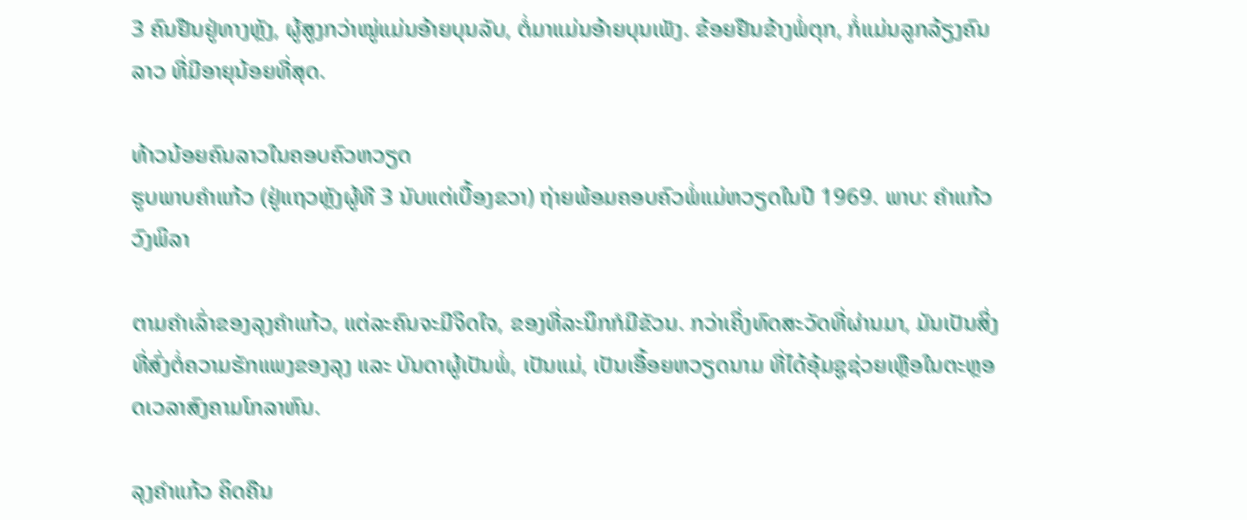3 ຄົນຢືນຢູ່ທາງຫຼັງ, ຜູ້ສູງກວ່າໝູ່ແມ່ນອ້າຍບຸນລັບ, ຕໍ່ມາແມ່ນອ້າຍບຸນເພັງ. ຂ້ອຍຢືນຂ້າງພໍ່ຕຸກ, ກໍ່ແມ່ນລູກລ້ຽງຄົນລາວ ທີ່ມີອາຍຸນ້ອຍທີ່ສຸດ.

ທ້າວນ້ອຍຄົນລາວໃນຄອບຄົວຫວຽດ
ຮູບພາບຄໍາແກ້ວ (ຢູ່ແຖວຫຼັງຜູ້ທີ 3 ນັບແຕ່ເບື້ອງຂວາ) ຖ່າຍພ້ອມຄອບຄົວພໍ່ແມ່ຫວຽດໃນປີ 1969. ພາບ: ຄໍາແກ້ວ ວົງພິລາ

ຕາມຄໍາເລົ່າຂອງລຸງຄໍາແກ້ວ, ແຕ່ລະຄົນຈະມີຈິດໃຈ, ຂອງທີ່ລະນຶກກໍມີຂັວນ. ກວ່າເຄິ່ງທົດສະວັດທີ່ຜ່ານມາ, ມັນເປັນສິ່ງທີ່ສົ່ງຕໍ່ຄວາມຮັກແພງຂອງລຸງ ແລະ ບັນດາຜູ້ເປັນພໍ່, ເປັນແມ່, ເປັນເອື້ອຍຫວຽດນາມ ທີ່ໄດ້ອຸ້ມຊູຊ່ວຍເຫຼືອໃນຕະຫຼອດເວລາສົງຄາມໂກລາຫົນ.

ລຸງຄໍາແກ້ວ ຄິດຄືນ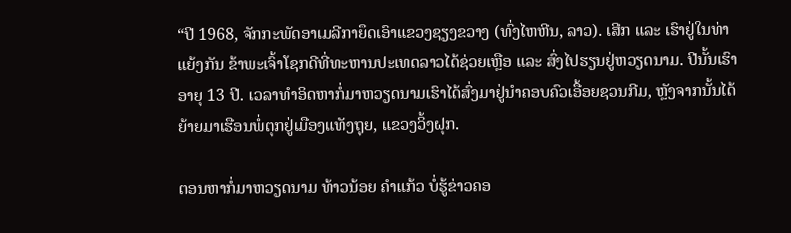“ປີ 1968, ຈັກກະພັດອາເມລີກາຍຶດເອົາແຂວງຊຽງຂວາງ (ທົ່ງໄຫຫີນ, ລາວ). ເສີກ ແລະ ເຮົາຢູ່ໃນທ່າແຍ້ງກັນ ຂ້າພະເຈົ້າໂຊກດີທີ່ທະຫານປະເທດລາວໄດ້ຊ່ວຍເຫຼືອ ແລະ ສົ່ງໄປຮຽນຢູ່ຫວຽດນາມ. ປີນັ້ນເຮົາອາຍຸ 13 ປີ. ເວລາທໍາອິດຫາກໍ່ມາຫວຽດນາມເຮົາໄດ້ສົ່ງມາຢູ່ນໍາຄອບຄົວເອື້ອຍຊວນກີມ, ຫຼັງຈາກນັ້ນໄດ້ຍ້າຍມາເຮືອນພໍ່ຕຸກຢູ່ເມືອງແທັງຖຸຍ, ແຂວງວິ້ງຝຸກ.

ຕອນຫາກໍ່ມາຫວຽດນາມ ທ້າວນ້ອຍ ຄໍາແກ້ວ ບໍ່ຮູ້ຂ່າວຄອ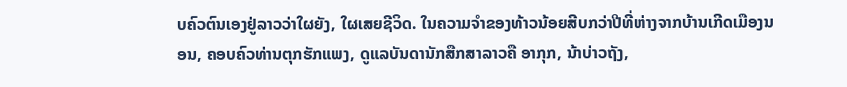ບຄົວຕົນເອງຢູ່ລາວວ່າໃຜຍັງ, ໃຜເສຍຊີວິດ. ໃນຄວາມຈໍາຂອງທ້າວນ້ອຍສີບກວ່າປີທີ່ຫ່າງຈາກບ້ານເກີດເມືອງນອນ, ຄອບຄົວທ່ານຕຸກຮັກແພງ, ດູແລບັນດານັກສືກສາລາວຄື ອາກຸກ, ນ້າບ່າວຖັງ,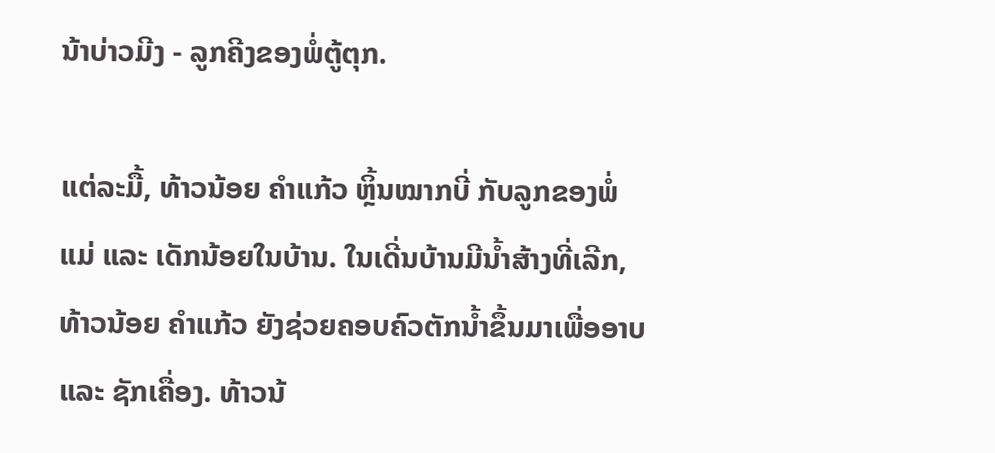ນ້າບ່າວມີງ - ລູກຄີງຂອງພໍ່ຕູ້ຕຸກ.

ແຕ່ລະມື້, ທ້າວນ້ອຍ ຄໍາແກ້ວ ຫຼິ້ນໝາກບີ່ ກັບລູກຂອງພໍ່ແມ່ ແລະ ເດັກນ້ອຍໃນບ້ານ. ໃນເດີ່ນບ້ານມີນ້ຳສ້າງທີ່ເລີກ, ທ້າວນ້ອຍ ຄໍາແກ້ວ ຍັງຊ່ວຍຄອບຄົວຕັກນໍ້າຂຶ້ນມາເພື່ອອາບ ແລະ ຊັກເຄື່ອງ. ທ້າວນ້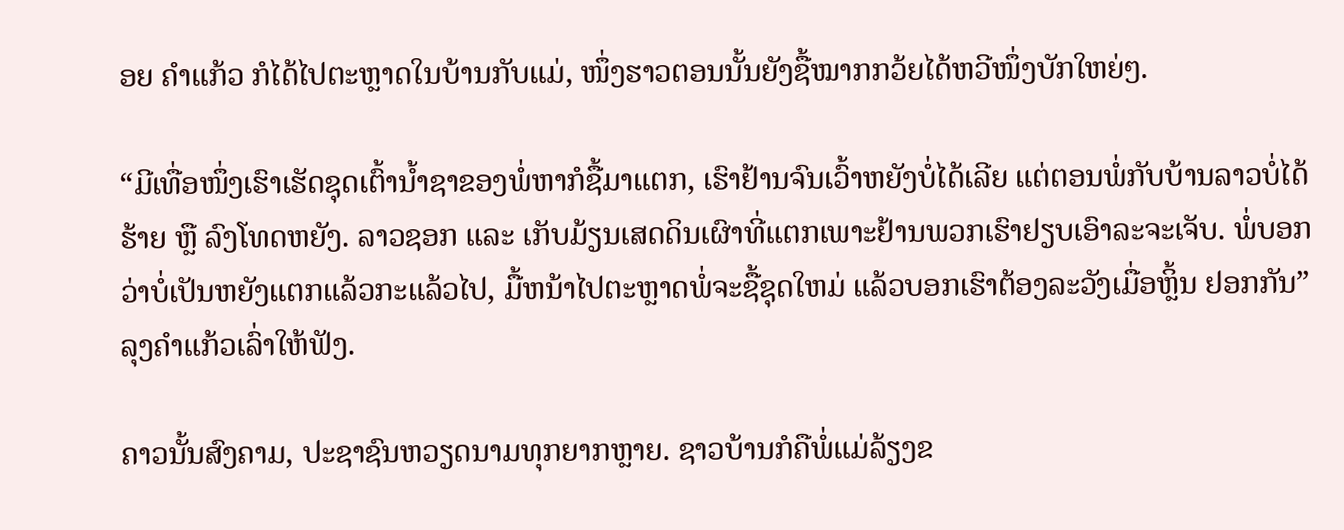ອຍ ຄໍາແກ້ວ ກໍໄດ້ໄປຕະຫຼາດໃນບ້ານກັບແມ່, ໜຶ່ງຮາວຕອນນັ້ນຍັງຊື້ໝາກກວ້ຍໄດ້ຫວີໜຶ່ງບັກໃຫຍ່ໆ.

“ມີເທື່ອໜຶ່ງເຮົາເຮັດຊຸດເຕົ້ານໍ້າຊາຂອງພໍ່ຫາກໍຊື້ມາແຕກ, ເຮົາຢ້ານຈົນເວົ້າຫຍັງບໍ່ໄດ້ເລີຍ ແຕ່ຕອນພໍ່ກັບບ້ານລາວບໍ່ໄດ້ຮ້າຍ ຫຼື ລົງໂທດຫຍັງ. ລາວຊອກ ແລະ ເກັບມ້ຽນເສດດິນເຜົາທີ່ແຕກເພາະຢ້ານພວກເຮົາຢຽບເອົາລະຈະເຈັບ. ພໍ່ບອກວ່າບໍ່ເປັນຫຍັງແຕກແລ້ວກະແລ້ວໄປ, ມື້ຫນ້າໄປຕະຫຼາດພໍ່ຈະຊື້ຊຸດໃຫມ່ ແລ້ວບອກເຮົາຕ້ອງລະວັງເມື່ອຫຼິ້ນ ຢອກກັນ”ລຸງຄໍາແກ້ວເລົ່າໃຫ້ຟັງ.

ຄາວນັ້ນສົງຄາມ, ປະຊາຊົນຫວຽດນາມທຸກຍາກຫຼາຍ. ຊາວບ້ານກໍຄືພໍ່ແມ່ລ້ຽງຂ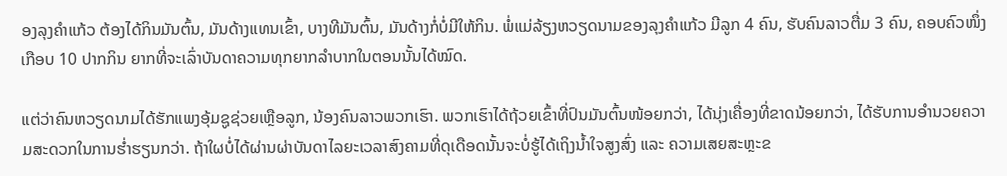ອງລຸງຄໍາແກ້ວ ຕ້ອງໄດ້ກິນມັນຕົ້ນ, ມັນດ້າງແທນເຂົ້າ, ບາງທີມັນຕົ້ນ, ມັນດ້າງກໍ່ບໍ່ມີໃຫ້ກິນ. ພໍ່ແມ່ລ້ຽງຫວຽດນາມຂອງລຸງຄໍາແກ້ວ ມີລູກ 4 ຄົນ, ຮັບຄົນລາວຕື່ມ 3 ຄົນ, ຄອບຄົວໜຶ່ງເກືອບ 10 ປາກກິນ ຍາກທີ່ຈະເລົ່າບັນດາຄວາມທຸກຍາກລໍາບາກໃນຕອນນັ້ນໄດ້ໝົດ.

ແຕ່ວ່າຄົນຫວຽດນາມໄດ້ຮັກແພງອຸ້ມຊູຊ່ວຍເຫຼືອລູກ, ນ້ອງຄົນລາວພວກເຮົາ. ພວກເຮົາໄດ້ຖ້ວຍເຂົ້າທີ່ປົນມັນຕົ້ນໜ້ອຍກວ່າ, ໄດ້ນຸ່ງເຄື່ອງທີ່ຂາດນ້ອຍກວ່າ, ໄດ້ຮັບການອໍານວຍຄວາມສະດວກໃນການຮໍ່າຮຽນກວ່າ. ຖ້າໃຜບໍ່ໄດ້ຜ່ານຜ່າບັນດາໄລຍະເວລາສົງຄາມທີ່ດຸເດືອດນັ້ນຈະບໍ່ຮູ້ໄດ້ເຖິງນໍ້າໃຈສູງສົ່ງ ແລະ ຄວາມເສຍສະຫຼະຂ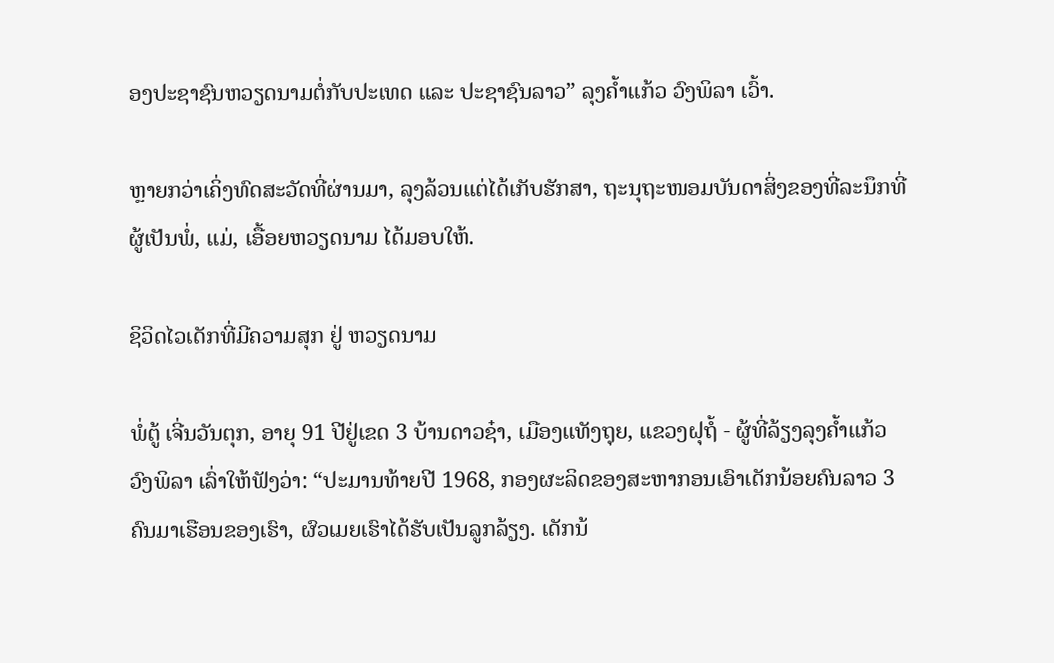ອງປະຊາຊົນຫວຽດນາມຕໍ່ກັບປະເທດ ແລະ ປະຊາຊົນລາວ” ລຸງຄໍ້າແກ້ວ ວົງພິລາ ເວົ້າ.

ຫຼາຍກວ່າເຄິ່ງທົດສະວັດທີ່ຜ່ານມາ, ລຸງລ້ວນແຕ່ໄດ້ເກັບຮັກສາ, ຖະນຸຖະໜອມບັນດາສິ່ງຂອງທີ່ລະນຶກທີ່ຜູ້ເປັນພໍ່, ແມ່, ເອື້ອຍຫວຽດນາມ ໄດ້ມອບໃຫ້.

ຊິວິດໄວເດັກທີ່ມີຄວາມສຸກ ຢູ່ ຫວຽດນາມ

ພໍ່ຕູ້ ເຈີ່ນວັນຕຸກ, ອາຍຸ 91 ປີຢູ່ເຂດ 3 ບ້ານດາວຊ໋າ, ເມືອງແທັງຖຸຍ, ແຂວງຝຸຖໍ້ - ຜູ້ທີ່ລ້ຽງລຸງຄໍ້າແກ້ວ ວົງພິລາ ເລົ່າໃຫ້ຟັງວ່າ: “ປະມານທ້າຍປີ 1968, ກອງຜະລິດຂອງສະຫາກອນເອົາເດັກນ້ອຍຄົນລາວ 3 ຄົນມາເຮືອນຂອງເຮົາ, ຜົວເມຍເຮົາໄດ້ຮັບເປັນລູກລ້ຽງ. ເດັກນ້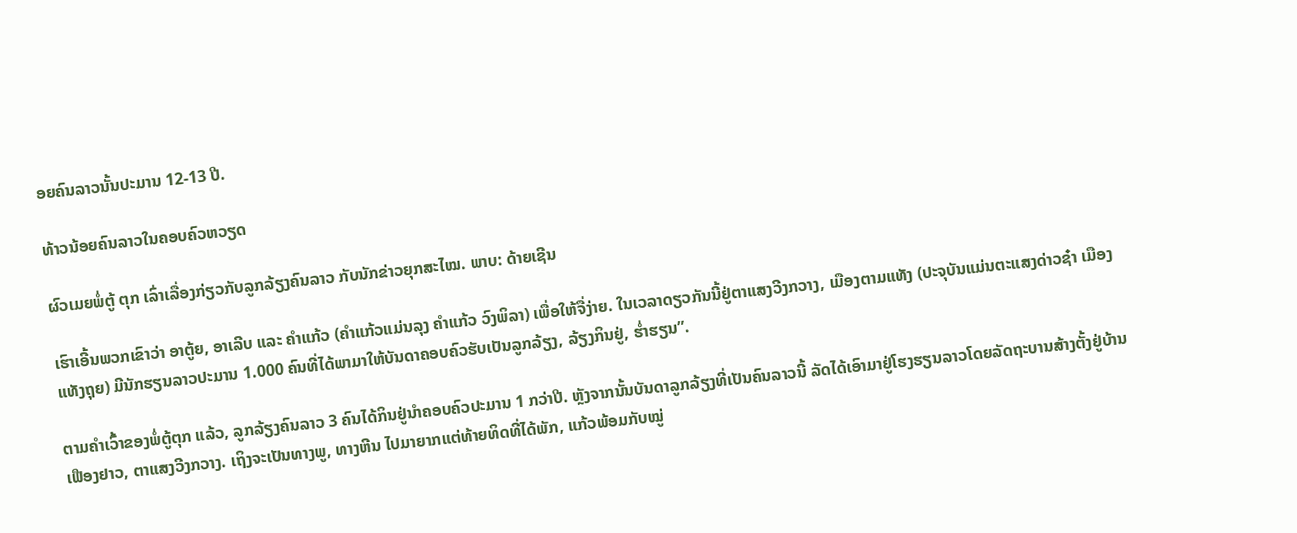ອຍຄົນລາວນັ້ນປະມານ 12-13 ປີ.

ທ້າວນ້ອຍຄົນລາວໃນຄອບຄົວຫວຽດ

ຜົວເມຍພໍ່ຕູ້ ຕຸກ ເລົ່າເລື່ອງກ່ຽວກັບລູກລ້ຽງຄົນລາວ ກັບນັກຂ່າວຍຸກສະໄໝ. ພາບ: ດ້າຍເຊີນ

ເຮົາເອີ້ນພວກເຂົາວ່າ ອາຕູ້ຍ, ອາເລີບ ແລະ ຄໍາແກ້ວ (ຄໍາແກ້ວແມ່ນລຸງ ຄໍາແກ້ວ ວົງພິລາ) ເພື່ອໃຫ້ຈື່ງ່າຍ. ໃນເວລາດຽວກັນນີ້ຢູ່ຕາແສງວີງກວາງ, ເມືອງຕາມແທັງ (ປະຈຸບັນແມ່ນຕະແສງດ່າວຊ໋າ ເມືອງແທັງຖຸຍ) ມີນັກຮຽນລາວປະມານ 1.000 ຄົນທີ່ໄດ້ພາມາໃຫ້ບັນດາຄອບຄົວຮັບເປັນລູກລ້ຽງ, ລ້ຽງກິນຢູ່, ຮໍ່າຮຽນ”.

ຕາມຄໍາເວົ້າຂອງພໍ່ຕູ້ຕຸກ ແລ້ວ, ລູກລ້ຽງຄົນລາວ 3 ຄົນໄດ້ກິນຢູ່ນໍາຄອບຄົວປະມານ 1 ກວ່າປີ. ຫຼັງຈາກນັ້ນບັນດາລູກລ້ຽງທີ່ເປັນຄົນລາວນີ້ ລັດໄດ້ເອົາມາຢູ່ໂຮງຮຽນລາວໂດຍລັດຖະບານສ້າງຕັ້ງຢູ່ບ້ານເຟືອງຢາວ, ຕາແສງວີງກວາງ. ເຖິງຈະເປັນທາງພູ, ທາງຫີນ ໄປມາຍາກແຕ່ທ້າຍທິດທີ່ໄດ້ພັກ, ແກ້ວພ້ອມກັບໝູ່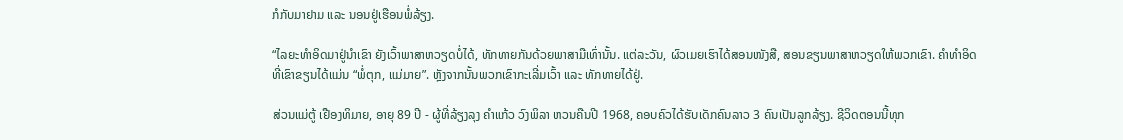ກໍກັບມາຢາມ ແລະ ນອນຢູ່ເຮືອນພໍ່ລ້ຽງ.

“ໄລຍະທໍາອິດມາຢູ່ນໍາເຂົາ ຍັງເວົ້າພາສາຫວຽດບໍ່ໄດ້, ທັກທາຍກັນດ້ວຍພາສາມືເທົ່ານັ້ນ. ແຕ່ລະວັນ, ຜົວເມຍເຮົາໄດ້ສອນໜັງສື, ສອນຂຽນພາສາຫວຽດໃຫ້ພວກເຂົາ. ຄໍາທໍາອິດທີ່ເຂົາຂຽນໄດ້ແມ່ນ “ພໍ່ຕຸກ, ແມ່ມາຍ”. ຫຼັງຈາກນັ້ນພວກເຂົາກະເລີ່ມເວົ້າ ແລະ ທັກທາຍໄດ້ຢູ່.

ສ່ວນແມ່ຕູ້ ເຢືອງທິມາຍ, ອາຍຸ 89 ປີ - ຜູ້ທີ່ລ້ຽງລຸງ ຄຳແກ້ວ ວົງພິລາ ຫວນຄືນປີ 1968, ຄອບຄົວໄດ້ຮັບເດັກຄົນລາວ 3 ຄົນເປັນລູກລ້ຽງ. ຊີວິດຕອນນີ້ທຸກ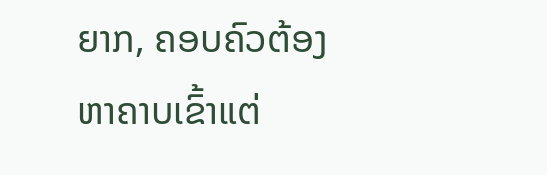ຍາກ, ຄອບຄົວຕ້ອງຫາຄາບເຂົ້າແຕ່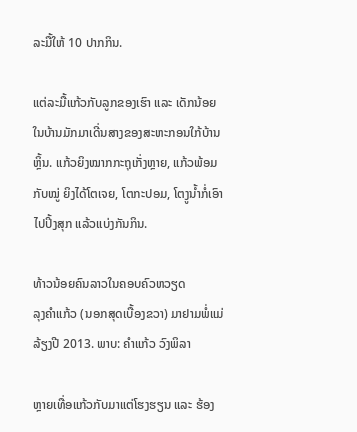ລະມື້ໃຫ້ 10 ປາກກິນ.

ແຕ່ລະມື້ແກ້ວກັບລູກຂອງເຮົາ ແລະ ເດັກນ້ອຍໃນບ້ານມັກມາເດີ່ນສາງຂອງສະຫະກອນໃກ້ບ້ານຫຼິ້ນ. ແກ້ວຍິງໝາກກະຖຸເກັ່ງຫຼາຍ, ແກ້ວພ້ອມກັບໝູ່ ຍິງໄດ້ໂຕເຈຍ, ໂຕກະປອມ, ໂຕງູນໍ້າກໍ່ເອົາໄປປິ້ງສຸກ ແລ້ວແບ່ງກັນກິນ.

ທ້າວນ້ອຍຄົນລາວໃນຄອບຄົວຫວຽດ
ລຸງຄໍາແກ້ວ (ນອກສຸດເບື້ອງຂວາ) ມາຢາມພໍ່ແມ່ລ້ຽງປີ 2013. ພາບ: ຄໍາແກ້ວ ວົງພິລາ

ຫຼາຍເທື່ອແກ້ວກັບມາແຕ່ໂຮງຮຽນ ແລະ ຮ້ອງ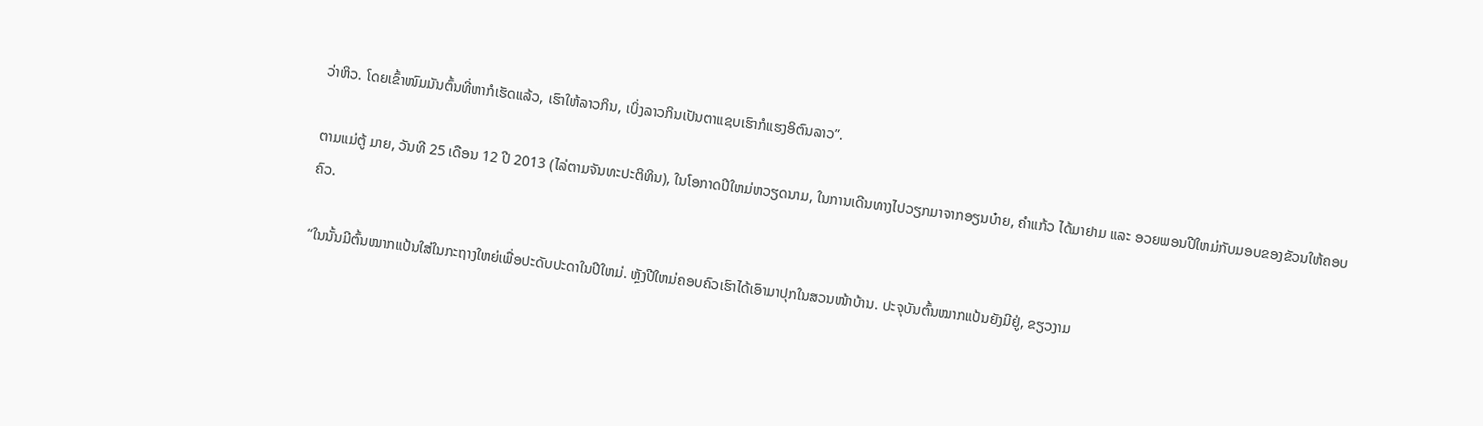ວ່າຫິວ. ໂດຍເຂົ້າໜົມມັນຕົ້ນທີ່ຫາກໍເຮັດແລ້ວ, ເຮົາໃຫ້ລາວກິນ, ເບິ່ງລາວກິນເປັນຕາແຊບເຮົາກໍແຮງອິຕົນລາວ”.

ຕາມແມ່ຕູ້ ມາຍ, ວັນທີ 25 ເດືອນ 12 ປີ 2013 (ໄລ່ຕາມຈັນທະປະຕິທິນ), ໃນໂອກາດປີໃຫມ່ຫວຽດນາມ, ໃນການເດີນທາງໄປວຽກມາຈາກອຽນບ໋າຍ, ຄໍາແກ້ວ ໄດ້ມາຢາມ ແລະ ອວຍພອນປີໃຫມ່ກັບມອບຂອງຂັວນໃຫ້ຄອບຄົວ.

“ໃນນັ້ນມີຕົ້ນໝາກແປ້ນໃສ່ໃນກະຖາງໃຫຍ່ເພື່ອປະດັບປະດາໃນປີໃຫມ່. ຫຼັງປີໃຫມ່ຄອບຄົວເຮົາໄດ້ເອົາມາປຸກໃນສວນໜ້າບ້ານ. ປະຈຸບັນຕົ້ນໝາກແປ້ນຍັງມີຢູ່, ຂຽວງາມ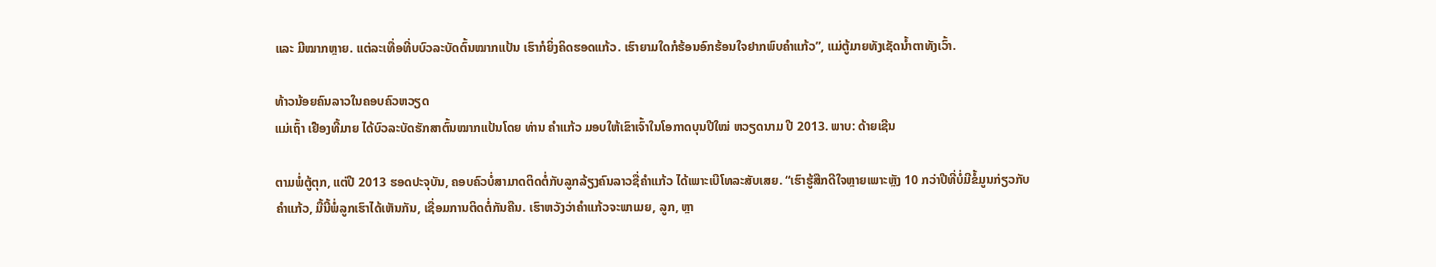ແລະ ມີໝາກຫຼາຍ. ແຕ່ລະເທື່ອທີ່ບບົວລະບັດຕົ້ນໝາກແປ້ນ ເຮົາກໍຍິ່ງຄິດຮອດແກ້ວ. ເຮົາຍາມໃດກໍຮ້ອນອົກຮ້ອນໃຈຢາກພົບຄໍາແກ້ວ”, ແມ່ຕູ້ມາຍທັງເຊັດນໍ້າຕາທັງເວົ້າ.

ທ້າວນ້ອຍຄົນລາວໃນຄອບຄົວຫວຽດ
ແມ່ເຖົ້າ ເຢືອງທີ້ມາຍ ໄດ້ບົວລະບັດຮັກສາຕົ້ນໝາກແປ້ນໂດຍ ທ່ານ ຄຳແກ້ວ ມອບໃຫ້ເຂົາເຈົ້າໃນໂອກາດບຸນປີໃໝ່ ຫວຽດນາມ ປີ 2013. ພາບ: ດ້າຍເຊີນ

ຕາມພໍ່ຕູ້ຕຸກ, ແຕ່ປີ 2013 ຮອດປະຈຸບັນ, ຄອບຄົວບໍ່ສາມາດຕິດຕໍ່ກັບລູກລ້ຽງຄົນລາວຊື່ຄໍາແກ້ວ ໄດ້ເພາະເບີໂທລະສັບເສຍ. “ເຮົາຮູ້ສືກດີໃຈຫຼາຍເພາະຫຼັງ 10 ກວ່າປີທີ່ບໍ່ມີຂໍ້ມູນກ່ຽວກັບ ຄໍາແກ້ວ, ມື້ນີ້ພໍ່ລູກເຮົາໄດ້ເຫັນກັນ, ເຊື່ອມການຕິດຕໍ່ກັນຄືນ. ເຮົາຫວັງວ່າຄໍາແກ້ວຈະພາເມຍ, ລູກ, ຫຼາ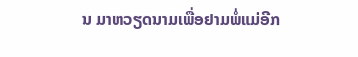ນ ມາຫວຽດນາມເພື່ອຢາມພໍ່ແມ່ອີກ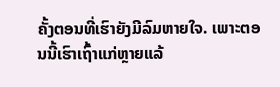ຄັ້ງຕອນທີ່ເຮົາຍັງມີລົມຫາຍໃຈ. ເພາະຕອນນີ້ເຮົາເຖົ້າແກ່ຫຼາຍແລ້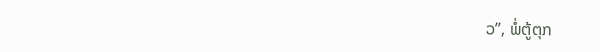ວ”, ພໍ່ຕູ້ຕຸກ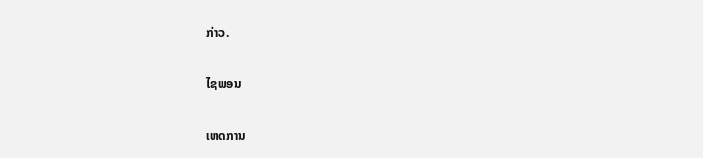ກ່າວ.

ໄຊພອນ

ເຫດການ